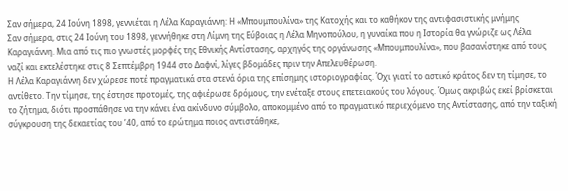Σαν σήμερα, 24 Ιούνη 1898, γεννιέται η Λέλα Καραγιάννη: Η «Μπουμπουλίνα» της Κατοχής και το καθήκον της αντιφασιστικής μνήμης
Σαν σήμερα, στις 24 Ιούνη του 1898, γεννήθηκε στη Λίμνη της Εύβοιας η Λέλα Μηνοπούλου, η γυναίκα που η Ιστορία θα γνώριζε ως Λέλα Καραγιάννη. Μια από τις πιο γνωστές μορφές της Εθνικής Αντίστασης, αρχηγός της οργάνωσης «Μπουμπουλίνα», που βασανίστηκε από τους ναζί και εκτελέστηκε στις 8 Σεπτέμβρη 1944 στο Δαφνί, λίγες βδομάδες πριν την Απελευθέρωση.
Η Λέλα Καραγιάννη δεν χώρεσε ποτέ πραγματικά στα στενά όρια της επίσημης ιστοριογραφίας. Όχι γιατί το αστικό κράτος δεν τη τίμησε, το αντίθετο. Την τίμησε, της έστησε προτομές, της αφιέρωσε δρόμους, την ενέταξε στους επετειακούς του λόγους. Όμως ακριβώς εκεί βρίσκεται το ζήτημα, διότι προσπάθησε να την κάνει ένα ακίνδυνο σύμβολο, αποκομμένο από το πραγματικό περιεχόμενο της Αντίστασης, από την ταξική σύγκρουση της δεκαετίας του ’40, από το ερώτημα ποιος αντιστάθηκε,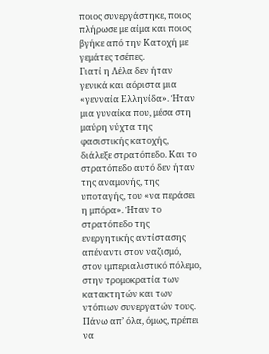ποιος συνεργάστηκε, ποιος πλήρωσε με αίμα και ποιος βγήκε από την Κατοχή με γεμάτες τσέπες.
Γιατί η Λέλα δεν ήταν γενικά και αόριστα μια «γενναία Ελληνίδα». Ήταν μια γυναίκα που, μέσα στη μαύρη νύχτα της φασιστικής κατοχής, διάλεξε στρατόπεδο. Και το στρατόπεδο αυτό δεν ήταν της αναμονής, της υποταγής, του «να περάσει η μπόρα». Ήταν το στρατόπεδο της ενεργητικής αντίστασης απέναντι στον ναζισμό, στον ιμπεριαλιστικό πόλεμο, στην τρομοκρατία των κατακτητών και των ντόπιων συνεργατών τους.
Πάνω απ’ όλα, όμως, πρέπει να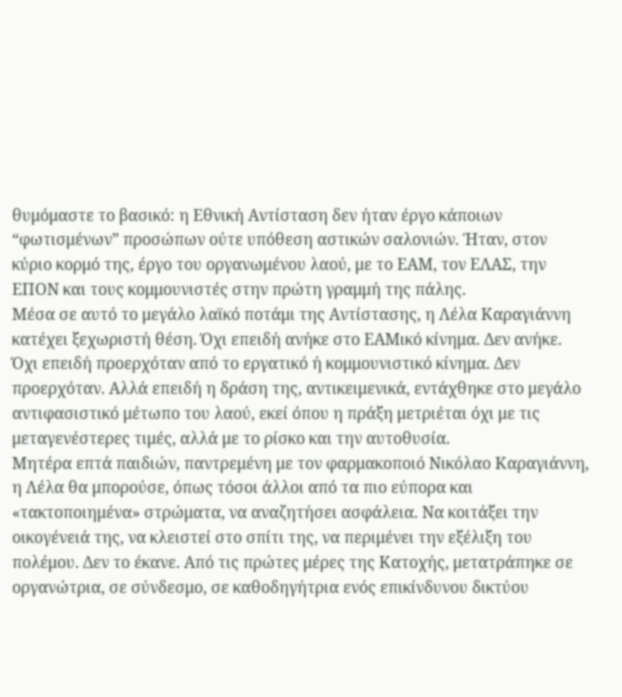θυμόμαστε το βασικό: η Εθνική Αντίσταση δεν ήταν έργο κάποιων “φωτισμένων” προσώπων ούτε υπόθεση αστικών σαλονιών. Ήταν, στον κύριο κορμό της, έργο του οργανωμένου λαού, με το ΕΑΜ, τον ΕΛΑΣ, την ΕΠΟΝ και τους κομμουνιστές στην πρώτη γραμμή της πάλης.
Μέσα σε αυτό το μεγάλο λαϊκό ποτάμι της Αντίστασης, η Λέλα Καραγιάννη κατέχει ξεχωριστή θέση. Όχι επειδή ανήκε στο ΕΑΜικό κίνημα. Δεν ανήκε. Όχι επειδή προερχόταν από το εργατικό ή κομμουνιστικό κίνημα. Δεν προερχόταν. Αλλά επειδή η δράση της, αντικειμενικά, εντάχθηκε στο μεγάλο αντιφασιστικό μέτωπο του λαού, εκεί όπου η πράξη μετριέται όχι με τις μεταγενέστερες τιμές, αλλά με το ρίσκο και την αυτοθυσία.
Μητέρα επτά παιδιών, παντρεμένη με τον φαρμακοποιό Νικόλαο Καραγιάννη, η Λέλα θα μπορούσε, όπως τόσοι άλλοι από τα πιο εύπορα και «τακτοποιημένα» στρώματα, να αναζητήσει ασφάλεια. Να κοιτάξει την οικογένειά της, να κλειστεί στο σπίτι της, να περιμένει την εξέλιξη του πολέμου. Δεν το έκανε. Από τις πρώτες μέρες της Κατοχής, μετατράπηκε σε οργανώτρια, σε σύνδεσμο, σε καθοδηγήτρια ενός επικίνδυνου δικτύου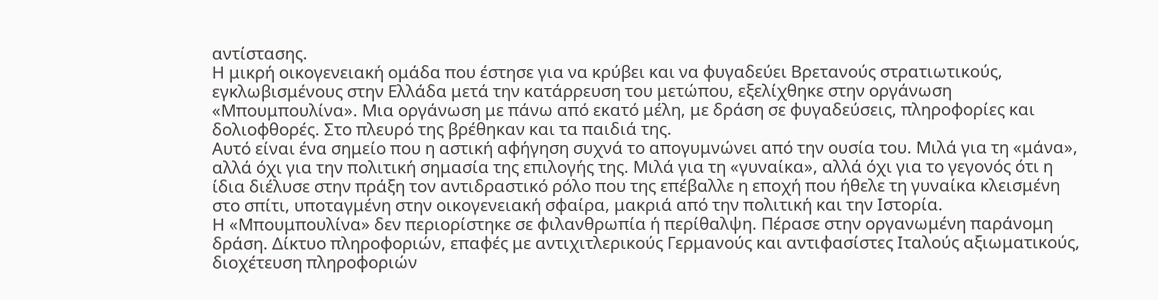αντίστασης.
Η μικρή οικογενειακή ομάδα που έστησε για να κρύβει και να φυγαδεύει Βρετανούς στρατιωτικούς, εγκλωβισμένους στην Ελλάδα μετά την κατάρρευση του μετώπου, εξελίχθηκε στην οργάνωση «Μπουμπουλίνα». Μια οργάνωση με πάνω από εκατό μέλη, με δράση σε φυγαδεύσεις, πληροφορίες και δολιοφθορές. Στο πλευρό της βρέθηκαν και τα παιδιά της.
Αυτό είναι ένα σημείο που η αστική αφήγηση συχνά το απογυμνώνει από την ουσία του. Μιλά για τη «μάνα», αλλά όχι για την πολιτική σημασία της επιλογής της. Μιλά για τη «γυναίκα», αλλά όχι για το γεγονός ότι η ίδια διέλυσε στην πράξη τον αντιδραστικό ρόλο που της επέβαλλε η εποχή που ήθελε τη γυναίκα κλεισμένη στο σπίτι, υποταγμένη στην οικογενειακή σφαίρα, μακριά από την πολιτική και την Ιστορία.
Η «Μπουμπουλίνα» δεν περιορίστηκε σε φιλανθρωπία ή περίθαλψη. Πέρασε στην οργανωμένη παράνομη δράση. Δίκτυο πληροφοριών, επαφές με αντιχιτλερικούς Γερμανούς και αντιφασίστες Ιταλούς αξιωματικούς, διοχέτευση πληροφοριών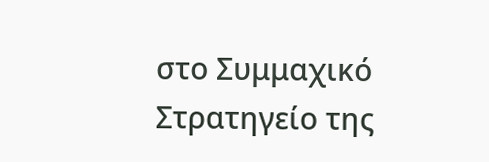στο Συμμαχικό Στρατηγείο της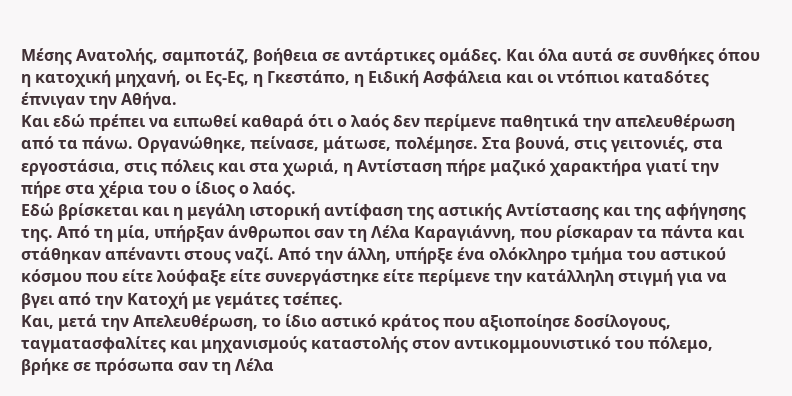Μέσης Ανατολής, σαμποτάζ, βοήθεια σε αντάρτικες ομάδες. Και όλα αυτά σε συνθήκες όπου η κατοχική μηχανή, οι Ες-Ες, η Γκεστάπο, η Ειδική Ασφάλεια και οι ντόπιοι καταδότες έπνιγαν την Αθήνα.
Και εδώ πρέπει να ειπωθεί καθαρά ότι ο λαός δεν περίμενε παθητικά την απελευθέρωση από τα πάνω. Οργανώθηκε, πείνασε, μάτωσε, πολέμησε. Στα βουνά, στις γειτονιές, στα εργοστάσια, στις πόλεις και στα χωριά, η Αντίσταση πήρε μαζικό χαρακτήρα γιατί την πήρε στα χέρια του ο ίδιος ο λαός.
Εδώ βρίσκεται και η μεγάλη ιστορική αντίφαση της αστικής Αντίστασης και της αφήγησης της. Από τη μία, υπήρξαν άνθρωποι σαν τη Λέλα Καραγιάννη, που ρίσκαραν τα πάντα και στάθηκαν απέναντι στους ναζί. Από την άλλη, υπήρξε ένα ολόκληρο τμήμα του αστικού κόσμου που είτε λούφαξε είτε συνεργάστηκε είτε περίμενε την κατάλληλη στιγμή για να βγει από την Κατοχή με γεμάτες τσέπες.
Και, μετά την Απελευθέρωση, το ίδιο αστικό κράτος που αξιοποίησε δοσίλογους, ταγματασφαλίτες και μηχανισμούς καταστολής στον αντικομμουνιστικό του πόλεμο, βρήκε σε πρόσωπα σαν τη Λέλα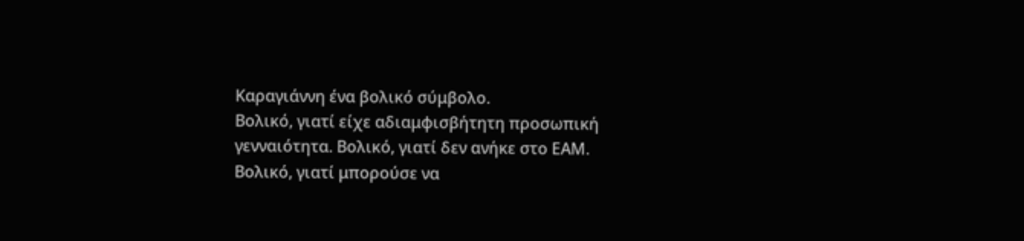Καραγιάννη ένα βολικό σύμβολο.
Βολικό, γιατί είχε αδιαμφισβήτητη προσωπική γενναιότητα. Βολικό, γιατί δεν ανήκε στο ΕΑΜ. Βολικό, γιατί μπορούσε να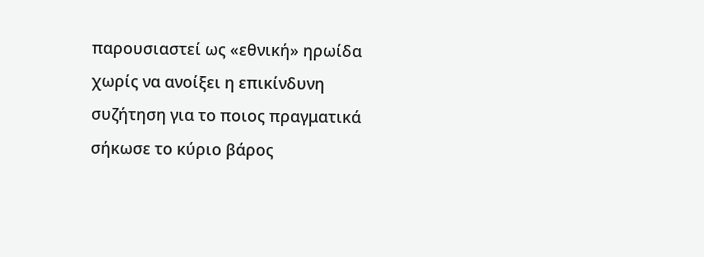παρουσιαστεί ως «εθνική» ηρωίδα χωρίς να ανοίξει η επικίνδυνη συζήτηση για το ποιος πραγματικά σήκωσε το κύριο βάρος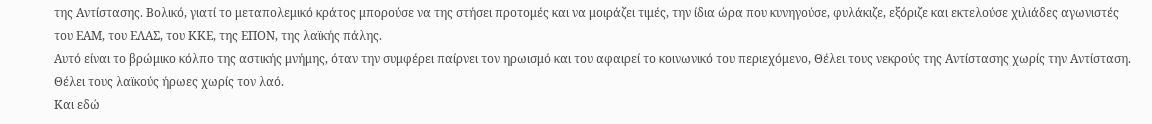της Αντίστασης. Βολικό, γιατί το μεταπολεμικό κράτος μπορούσε να της στήσει προτομές και να μοιράζει τιμές, την ίδια ώρα που κυνηγούσε, φυλάκιζε, εξόριζε και εκτελούσε χιλιάδες αγωνιστές του ΕΑΜ, του ΕΛΑΣ, του ΚΚΕ, της ΕΠΟΝ, της λαϊκής πάλης.
Αυτό είναι το βρώμικο κόλπο της αστικής μνήμης, όταν την συμφέρει παίρνει τον ηρωισμό και του αφαιρεί το κοινωνικό του περιεχόμενο, Θέλει τους νεκρούς της Αντίστασης χωρίς την Αντίσταση. Θέλει τους λαϊκούς ήρωες χωρίς τον λαό.
Και εδώ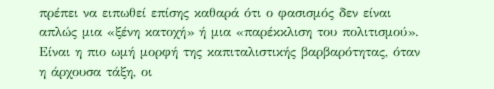πρέπει να ειπωθεί επίσης καθαρά ότι ο φασισμός δεν είναι απλώς μια «ξένη κατοχή» ή μια «παρέκκλιση του πολιτισμού». Είναι η πιο ωμή μορφή της καπιταλιστικής βαρβαρότητας, όταν η άρχουσα τάξη, οι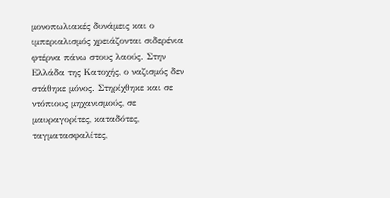μονοπωλιακές δυνάμεις και ο ιμπεριαλισμός χρειάζονται σιδερένια φτέρνα πάνω στους λαούς. Στην Ελλάδα της Κατοχής, ο ναζισμός δεν στάθηκε μόνος. Στηρίχθηκε και σε ντόπιους μηχανισμούς, σε μαυραγορίτες, καταδότες, ταγματασφαλίτες,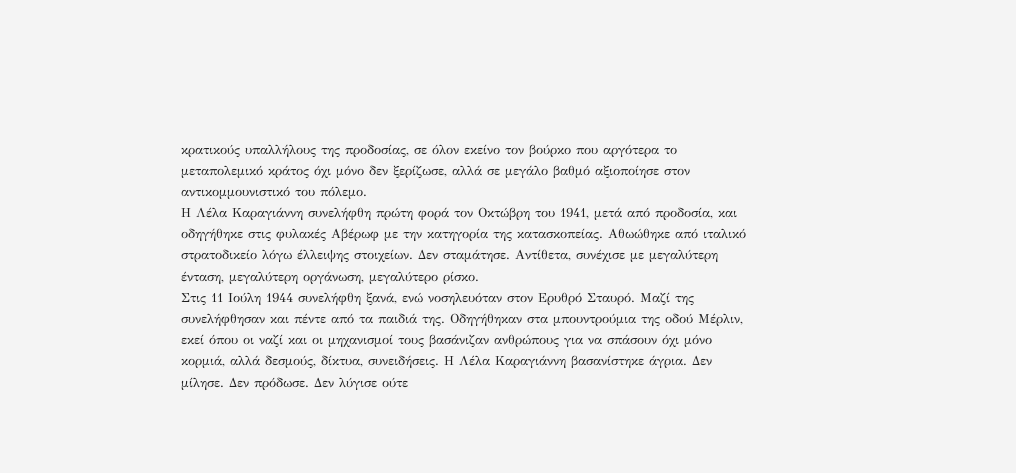κρατικούς υπαλλήλους της προδοσίας, σε όλον εκείνο τον βούρκο που αργότερα το μεταπολεμικό κράτος όχι μόνο δεν ξερίζωσε, αλλά σε μεγάλο βαθμό αξιοποίησε στον αντικομμουνιστικό του πόλεμο.
Η Λέλα Καραγιάννη συνελήφθη πρώτη φορά τον Οκτώβρη του 1941, μετά από προδοσία, και οδηγήθηκε στις φυλακές Αβέρωφ με την κατηγορία της κατασκοπείας. Αθωώθηκε από ιταλικό στρατοδικείο λόγω έλλειψης στοιχείων. Δεν σταμάτησε. Αντίθετα, συνέχισε με μεγαλύτερη ένταση, μεγαλύτερη οργάνωση, μεγαλύτερο ρίσκο.
Στις 11 Ιούλη 1944 συνελήφθη ξανά, ενώ νοσηλευόταν στον Ερυθρό Σταυρό. Μαζί της συνελήφθησαν και πέντε από τα παιδιά της. Οδηγήθηκαν στα μπουντρούμια της οδού Μέρλιν, εκεί όπου οι ναζί και οι μηχανισμοί τους βασάνιζαν ανθρώπους για να σπάσουν όχι μόνο κορμιά, αλλά δεσμούς, δίκτυα, συνειδήσεις. Η Λέλα Καραγιάννη βασανίστηκε άγρια. Δεν μίλησε. Δεν πρόδωσε. Δεν λύγισε ούτε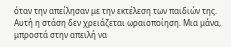όταν την απείλησαν με την εκτέλεση των παιδιών της.
Αυτή η στάση δεν χρειάζεται ωραιοποίηση. Μια μάνα, μπροστά στην απειλή να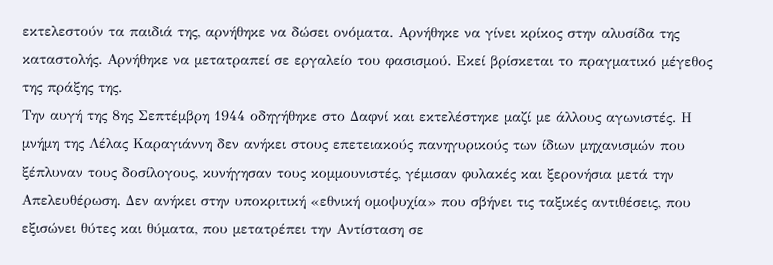εκτελεστούν τα παιδιά της, αρνήθηκε να δώσει ονόματα. Αρνήθηκε να γίνει κρίκος στην αλυσίδα της καταστολής. Αρνήθηκε να μετατραπεί σε εργαλείο του φασισμού. Εκεί βρίσκεται το πραγματικό μέγεθος της πράξης της.
Την αυγή της 8ης Σεπτέμβρη 1944 οδηγήθηκε στο Δαφνί και εκτελέστηκε μαζί με άλλους αγωνιστές. Η μνήμη της Λέλας Καραγιάννη δεν ανήκει στους επετειακούς πανηγυρικούς των ίδιων μηχανισμών που ξέπλυναν τους δοσίλογους, κυνήγησαν τους κομμουνιστές, γέμισαν φυλακές και ξερονήσια μετά την Απελευθέρωση. Δεν ανήκει στην υποκριτική «εθνική ομοψυχία» που σβήνει τις ταξικές αντιθέσεις, που εξισώνει θύτες και θύματα, που μετατρέπει την Αντίσταση σε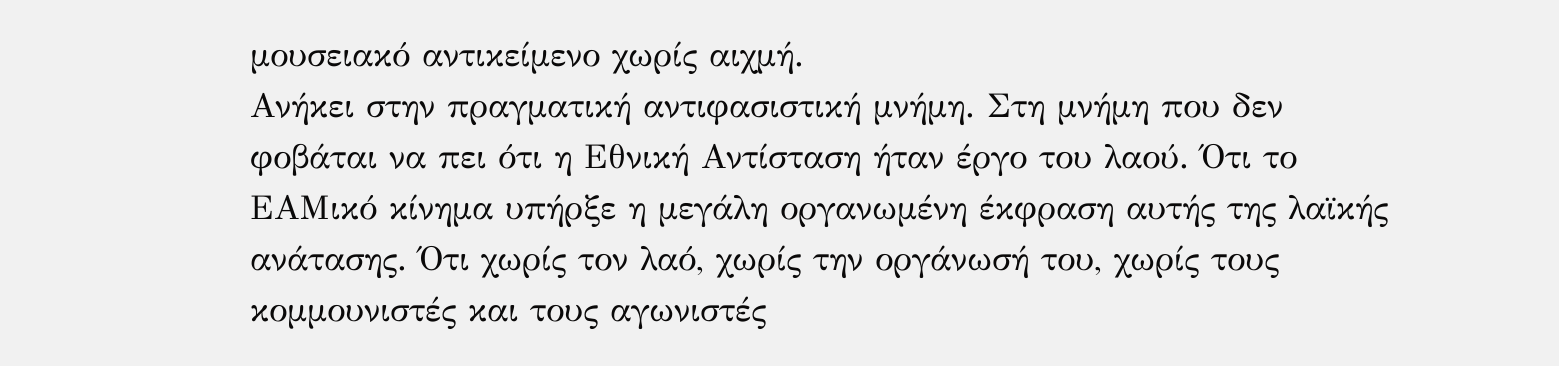μουσειακό αντικείμενο χωρίς αιχμή.
Ανήκει στην πραγματική αντιφασιστική μνήμη. Στη μνήμη που δεν φοβάται να πει ότι η Εθνική Αντίσταση ήταν έργο του λαού. Ότι το ΕΑΜικό κίνημα υπήρξε η μεγάλη οργανωμένη έκφραση αυτής της λαϊκής ανάτασης. Ότι χωρίς τον λαό, χωρίς την οργάνωσή του, χωρίς τους κομμουνιστές και τους αγωνιστές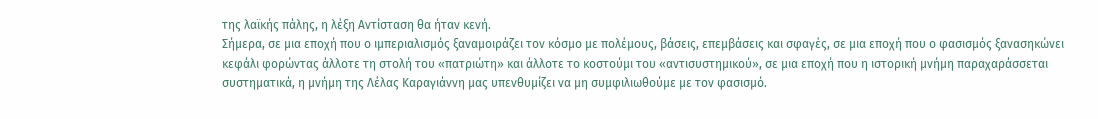της λαϊκής πάλης, η λέξη Αντίσταση θα ήταν κενή.
Σήμερα, σε μια εποχή που ο ιμπεριαλισμός ξαναμοιράζει τον κόσμο με πολέμους, βάσεις, επεμβάσεις και σφαγές, σε μια εποχή που ο φασισμός ξανασηκώνει κεφάλι φορώντας άλλοτε τη στολή του «πατριώτη» και άλλοτε το κοστούμι του «αντισυστημικού», σε μια εποχή που η ιστορική μνήμη παραχαράσσεται συστηματικά, η μνήμη της Λέλας Καραγιάννη μας υπενθυμίζει να μη συμφιλιωθούμε με τον φασισμό.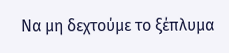Να μη δεχτούμε το ξέπλυμα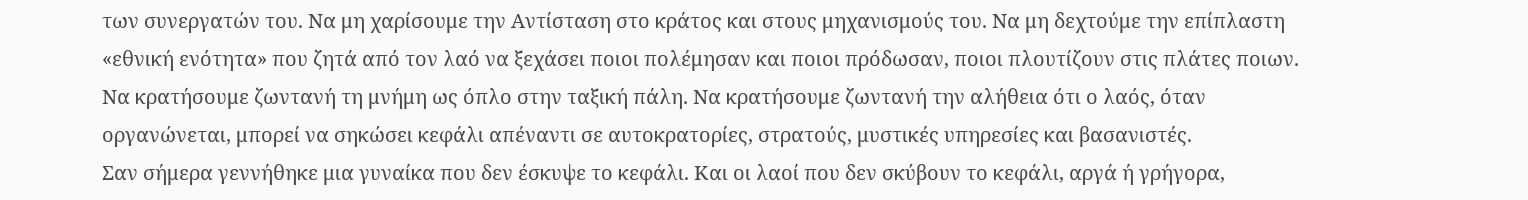των συνεργατών του. Να μη χαρίσουμε την Αντίσταση στο κράτος και στους μηχανισμούς του. Να μη δεχτούμε την επίπλαστη «εθνική ενότητα» που ζητά από τον λαό να ξεχάσει ποιοι πολέμησαν και ποιοι πρόδωσαν, ποιοι πλουτίζουν στις πλάτες ποιων.
Να κρατήσουμε ζωντανή τη μνήμη ως όπλο στην ταξική πάλη. Να κρατήσουμε ζωντανή την αλήθεια ότι ο λαός, όταν οργανώνεται, μπορεί να σηκώσει κεφάλι απέναντι σε αυτοκρατορίες, στρατούς, μυστικές υπηρεσίες και βασανιστές.
Σαν σήμερα γεννήθηκε μια γυναίκα που δεν έσκυψε το κεφάλι. Και οι λαοί που δεν σκύβουν το κεφάλι, αργά ή γρήγορα,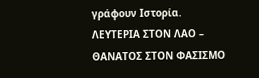γράφουν Ιστορία.
ΛΕΥΤΕΡΙΑ ΣΤΟΝ ΛΑΟ – ΘΑΝΑΤΟΣ ΣΤΟΝ ΦΑΣΙΣΜΟ